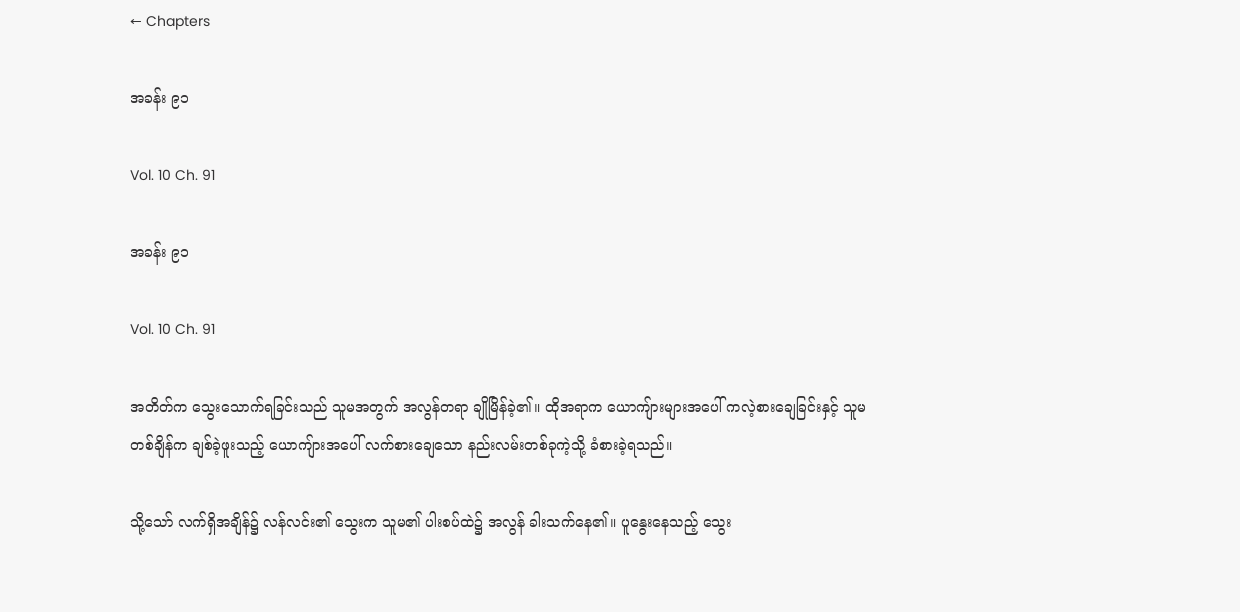← Chapters

အခန်း ၉၁

Vol. 10 Ch. 91

အခန်း ၉၁

Vol. 10 Ch. 91

အတိတ်က သွေးသောက်ရခြင်းသည် သူမအတွက် အလွန်တရာ ချိုမြိန်ခဲ့၏။ ထိုအရာက ယောကျ်ားများအပေါ် ကလဲ့စားချေခြင်းနှင့် သူမ တစ်ချိန်က ချစ်ခဲ့ဖူးသည့် ယောကျ်ားအပေါ် လက်စားချေသော နည်းလမ်းတစ်ခုကဲ့သို့ ခံစားခဲ့ရသည်။

သို့သော် လက်ရှိအချိန်၌ လန်လင်း၏ သွေးက သူမ၏ ပါးစပ်ထဲ၌ အလွန် ခါးသက်နေ၏။ ပူနွေးနေသည့် သွေး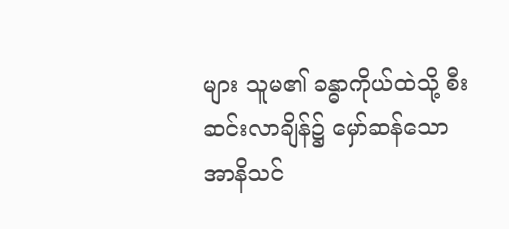များ သူမ၏ ခန္ဓာကိုယ်ထဲသို့ စီးဆင်းလာချိန်၌ မှော်ဆန်သော အာနိသင်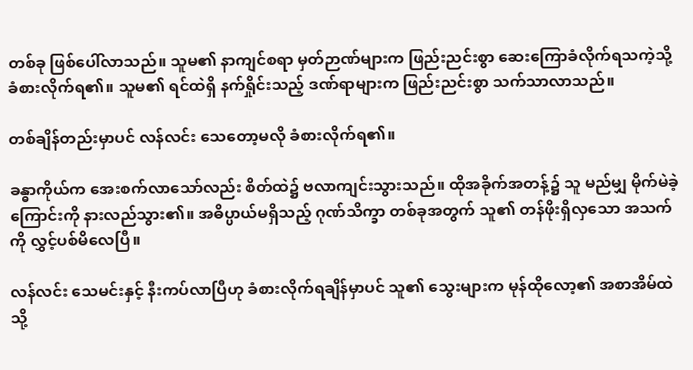တစ်ခု ဖြစ်ပေါ်လာသည်။ သူမ၏ နာကျင်စရာ မှတ်ဉာဏ်များက ဖြည်းညင်းစွာ ဆေးကြောခံလိုက်ရသကဲ့သို့ ခံစားလိုက်ရ၏။ သူမ၏ ရင်ထဲရှိ နက်ရှိုင်းသည့် ဒဏ်ရာများက ဖြည်းညင်းစွာ သက်သာလာသည်။

တစ်ချိန်တည်းမှာပင် လန်လင်း သေတော့မလို ခံစားလိုက်ရ၏။

ခန္ဓာကိုယ်က အေးစက်လာသော်လည်း စိတ်ထဲ၌ ဗလာကျင်းသွားသည်။ ထိုအခိုက်အတန့်၌ သူ မည်မျှ မိုက်မဲခဲ့ကြောင်းကို နားလည်သွား၏။ အဓိပ္ပာယ်မရှိသည့် ဂုဏ်သိက္ခာ တစ်ခုအတွက် သူ၏ တန်ဖိုးရှိလှသော အသက်ကို လွှင့်ပစ်မိလေပြီ။

လန်လင်း သေမင်းနှင့် နီးကပ်လာပြီဟု ခံစားလိုက်ရချိန်မှာပင် သူ၏ သွေးများက မုန်ထိုလော့၏ အစာအိမ်ထဲသို့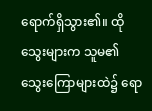ရောက်ရှိသွား၏။ ထိုသွေးများက သူမ၏ သွေးကြောများထဲ၌ ရော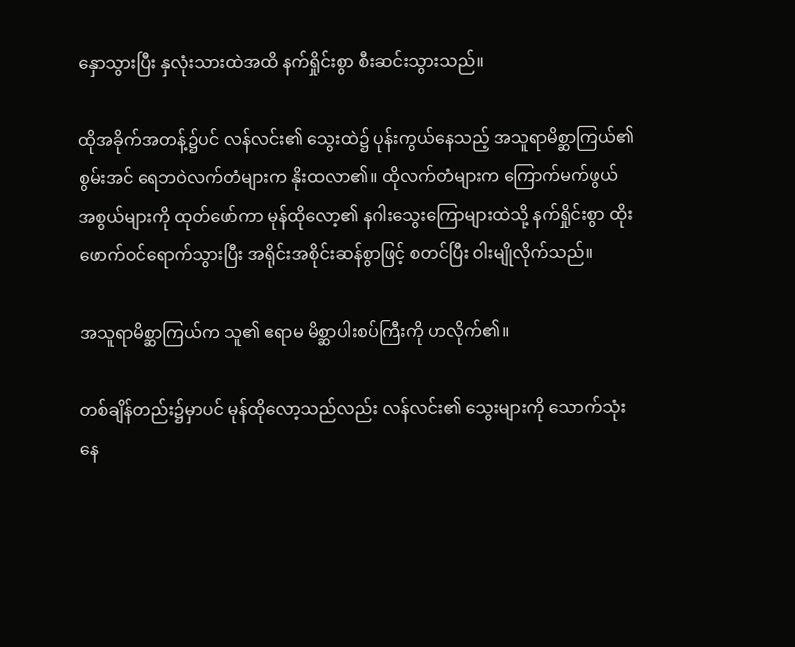နှောသွားပြီး နှလုံးသားထဲအထိ နက်ရှိုင်းစွာ စီးဆင်းသွားသည်။

ထိုအခိုက်အတန့်၌ပင် လန်လင်း၏ သွေးထဲ၌ ပုန်းကွယ်နေသည့် အသူရာမိစ္ဆာကြယ်၏ စွမ်းအင် ရေဘဝဲလက်တံများက နိုးထလာ၏။ ထိုလက်တံများက ကြောက်မက်ဖွယ် အစွယ်များကို ထုတ်ဖော်ကာ မုန်ထိုလော့၏ နဂါးသွေးကြောများထဲသို့ နက်ရှိုင်းစွာ ထိုးဖောက်ဝင်ရောက်သွားပြီး အရိုင်းအစိုင်းဆန်စွာဖြင့် စတင်ပြီး ဝါးမျိုလိုက်သည်။

အသူရာမိစ္ဆာကြယ်က သူ၏ ဧရာမ မိစ္ဆာပါးစပ်ကြီးကို ဟလိုက်၏။

တစ်ချိန်တည်း၌မှာပင် မုန်ထိုလော့သည်လည်း လန်လင်း၏ သွေးများကို သောက်သုံးနေ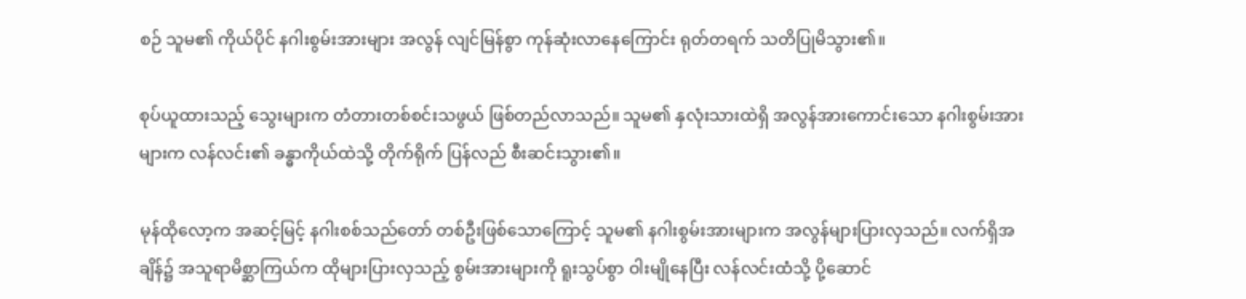စဉ် သူမ၏ ကိုယ်ပိုင် နဂါးစွမ်းအားများ အလွန် လျင်မြန်စွာ ကုန်ဆုံးလာနေကြောင်း ရုတ်တရက် သတိပြုမိသွား၏။

စုပ်ယူထားသည့် သွေးများက တံတားတစ်စင်းသဖွယ် ဖြစ်တည်လာသည်။ သူမ၏ နှလုံးသားထဲရှိ အလွန်အားကောင်းသော နဂါးစွမ်းအားများက လန်လင်း၏ ခန္ဓာကိုယ်ထဲသို့ တိုက်ရိုက် ပြန်လည် စီးဆင်းသွား၏။

မုန်ထိုလော့က အဆင့်မြင့် နဂါးစစ်သည်တော် တစ်ဦးဖြစ်သောကြောင့် သူမ၏ နဂါးစွမ်းအားများက အလွန်များပြားလှသည်။ လက်ရှိအချိန်၌ အသူရာမိစ္ဆာကြယ်က ထိုများပြားလှသည့် စွမ်းအားများကို ရူးသွပ်စွာ ဝါးမျိုနေပြီး လန်လင်းထံသို့ ပို့ဆောင်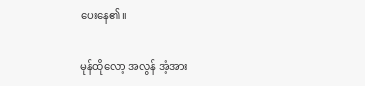ပေးနေ၏။

မုန်ထိုလော့ အလွန် အံ့အား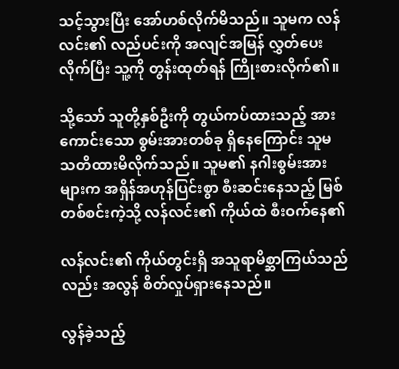သင့်သွားပြီး အော်ဟစ်လိုက်မိသည်။ သူမက လန်လင်း၏ လည်ပင်းကို အလျင်အမြန် လွှတ်ပေးလိုက်ပြီး သူ့ကို တွန်းထုတ်ရန် ကြိုးစားလိုက်၏။

သို့သော် သူတို့နှစ်ဦးကို တွယ်ကပ်ထားသည့် အားကောင်းသော စွမ်းအားတစ်ခု ရှိနေကြောင်း သူမ သတိထားမိလိုက်သည်။ သူမ၏ နဂါးစွမ်းအားများက အရှိန်အဟုန်ပြင်းစွာ စီးဆင်းနေသည့် မြစ်တစ်စင်းကဲ့သို့ လန်လင်း၏ ကိုယ်ထဲ စီးဝက်နေ၏

လန်လင်း၏ ကိုယ်တွင်းရှိ အသူရာမိစ္ဆာကြယ်သည်လည်း အလွန် စိတ်လှုပ်ရှားနေသည်။

လွန်ခဲ့သည့်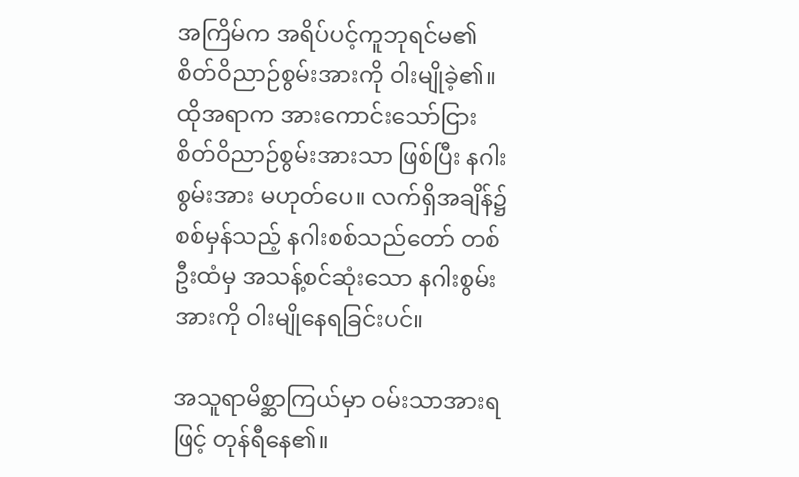အကြိမ်က အရိပ်ပင့်ကူဘုရင်မ၏ စိတ်ဝိညာဉ်စွမ်းအားကို ဝါးမျိုခဲ့၏။ ထိုအရာက အားကောင်းသော်ငြား စိတ်ဝိညာဉ်စွမ်းအားသာ ဖြစ်ပြီး နဂါးစွမ်းအား မဟုတ်ပေ။ လက်ရှိအချိန်၌ စစ်မှန်သည့် နဂါးစစ်သည်တော် တစ်ဦးထံမှ အသန့်စင်ဆုံးသော နဂါးစွမ်းအားကို ဝါးမျိုနေရခြင်းပင်။

အသူရာမိစ္ဆာကြယ်မှာ ဝမ်းသာအားရဖြင့် တုန်ရီနေ၏။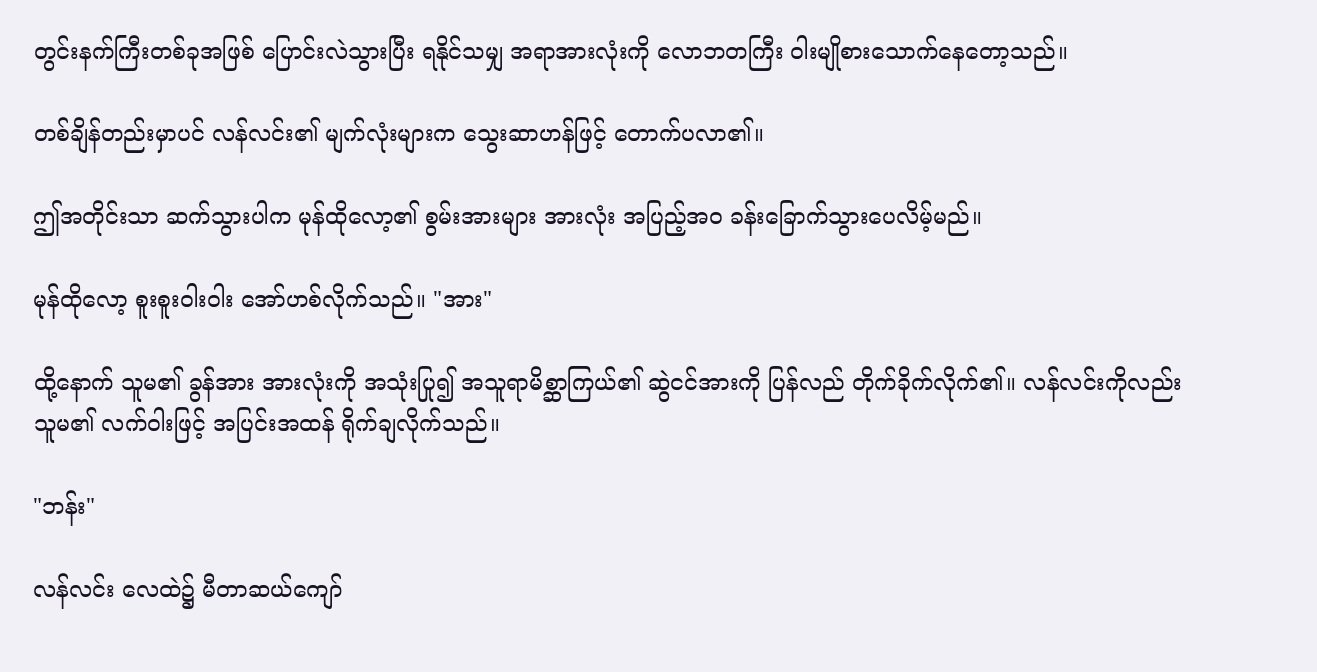တွင်းနက်ကြီးတစ်ခုအဖြစ် ပြောင်းလဲသွားပြီး ရနိုင်သမျှ အရာအားလုံးကို လောဘတကြီး ဝါးမျိုစားသောက်နေတော့သည်။

တစ်ချိန်တည်းမှာပင် လန်လင်း၏ မျက်လုံးများက သွေးဆာဟန်ဖြင့် တောက်ပလာ၏။

ဤအတိုင်းသာ ဆက်သွားပါက မုန်ထိုလော့၏ စွမ်းအားများ အားလုံး အပြည့်အဝ ခန်းခြောက်သွားပေလိမ့်မည်။

မုန်ထိုလော့ စူးစူးဝါးဝါး အော်ဟစ်လိုက်သည်။ "အား"

ထို့နောက် သူမ၏ ခွန်အား အားလုံးကို အသုံးပြု၍ အသူရာမိစ္ဆာကြယ်၏ ဆွဲငင်အားကို ပြန်လည် တိုက်ခိုက်လိုက်၏။ လန်လင်းကိုလည်း သူမ၏ လက်ဝါးဖြင့် အပြင်းအထန် ရိုက်ချလိုက်သည်။

"ဘန်း"

လန်လင်း လေထဲ၌ မီတာဆယ်ကျော်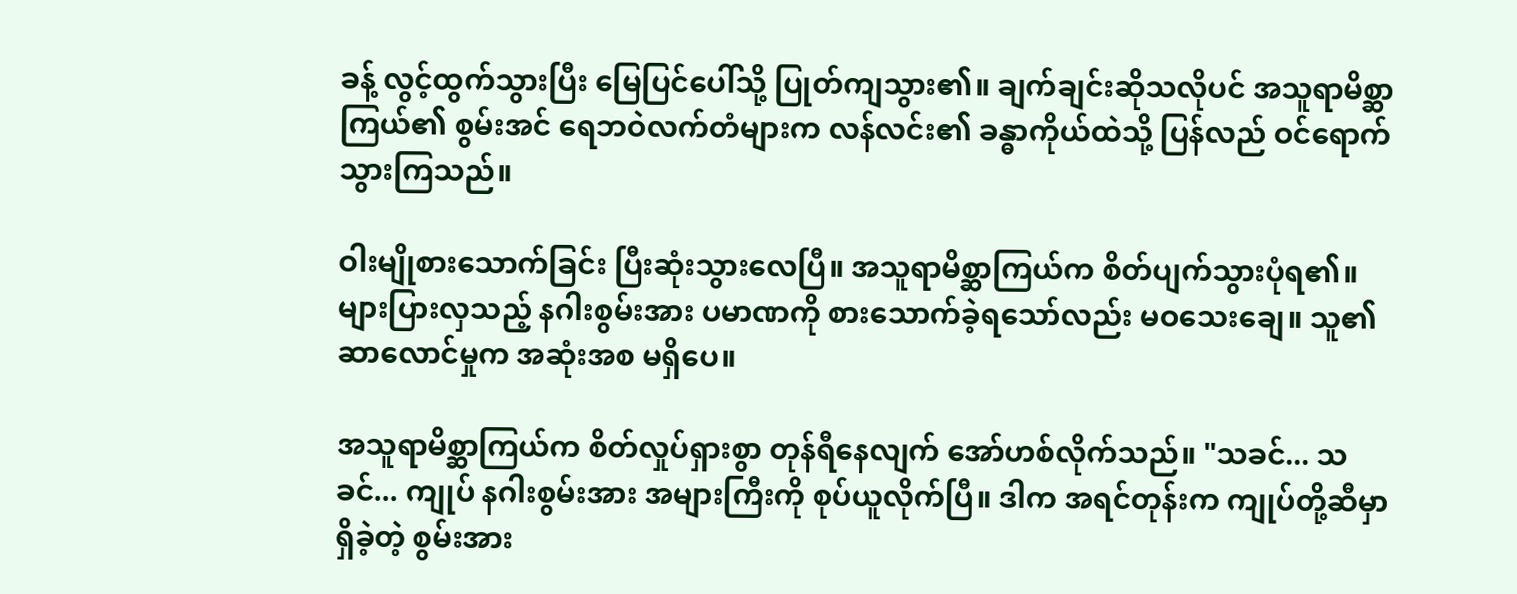ခန့် လွင့်ထွက်သွားပြီး မြေပြင်ပေါ်သို့ ပြုတ်ကျသွား၏။ ချက်ချင်းဆိုသလိုပင် အသူရာမိစ္ဆာကြယ်၏ စွမ်းအင် ရေဘဝဲလက်တံများက လန်လင်း၏ ခန္ဓာကိုယ်ထဲသို့ ပြန်လည် ဝင်ရောက်သွားကြသည်။

ဝါးမျိုစားသောက်ခြင်း ပြီးဆုံးသွားလေပြီ။ အသူရာမိစ္ဆာကြယ်က စိတ်ပျက်သွားပုံရ၏။ များပြားလှသည့် နဂါးစွမ်းအား ပမာဏကို စားသောက်ခဲ့ရသော်လည်း မဝသေးချေ။ သူ၏ ဆာလောင်မှုက အဆုံးအစ မရှိပေ။

အသူရာမိစ္ဆာကြယ်က စိတ်လှုပ်ရှားစွာ တုန်ရီနေလျက် အော်ဟစ်လိုက်သည်။ "သခင်... သခင်... ကျုပ် နဂါးစွမ်းအား အများကြီးကို စုပ်ယူလိုက်ပြီ။ ဒါက အရင်တုန်းက ကျုပ်တို့ဆီမှာ ရှိခဲ့တဲ့ စွမ်းအား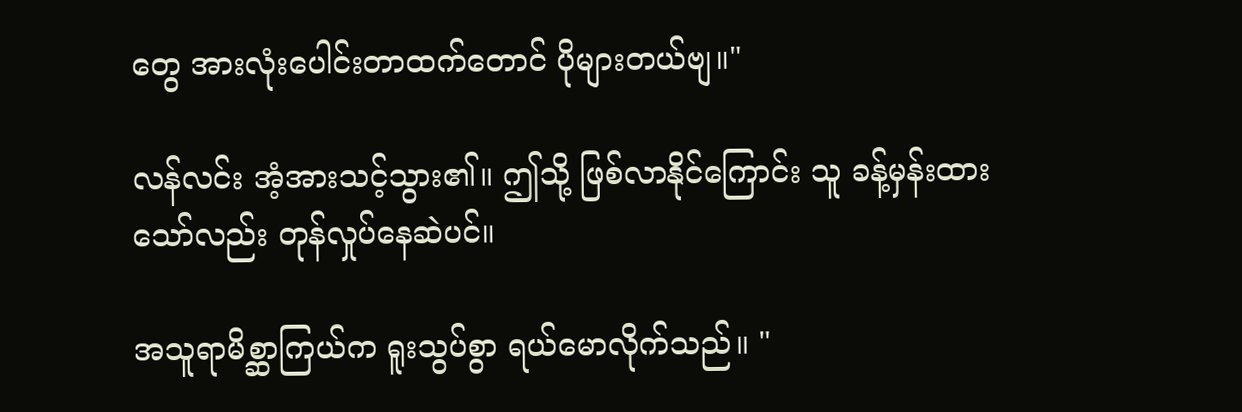တွေ အားလုံးပေါင်းတာထက်တောင် ပိုများတယ်ဗျ။"

လန်လင်း အံ့အားသင့်သွား၏။ ဤသို့ ဖြစ်လာနိုင်ကြောင်း သူ ခန့်မှန်းထားသော်လည်း တုန်လှုပ်နေဆဲပင်။

အသူရာမိစ္ဆာကြယ်က ရူးသွပ်စွာ ရယ်မောလိုက်သည်။ "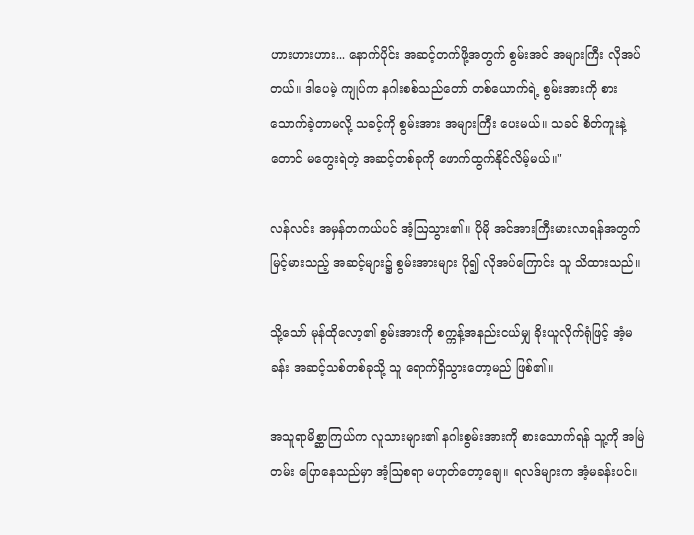ဟားဟားဟား... နောက်ပိုင်း အဆင့်တက်ဖို့အတွက် စွမ်းအင် အများကြီး လိုအပ်တယ်။ ဒါပေမဲ့ ကျုပ်က နဂါးစစ်သည်တော် တစ်ယောက်ရဲ့ စွမ်းအားကို စားသောက်ခဲ့တာမလို့ သခင့်ကို စွမ်းအား အများကြီး ပေးမယ်။ သခင် စိတ်ကူးနဲ့တောင် မတွေးရဲတဲ့ အဆင့်တစ်ခုကို ဖောက်ထွက်နိုင်လိမ့်မယ်။"

လန်လင်း အမှန်တကယ်ပင် အံ့ဩသွား၏။ ပိုမို အင်အားကြီးမားလာရန်အတွက် မြင့်မားသည့် အဆင့်များ၌ စွမ်းအားများ ပို၍ လိုအပ်ကြောင်း သူ သိထားသည်။

သို့သော် မုန်ထိုလော့၏ စွမ်းအားကို စက္ကန့်အနည်းငယ်မျှ ခိုးယူလိုက်ရုံဖြင့် အံ့မခန်း အဆင့်သစ်တစ်ခုသို့ သူ ရောက်ရှိသွားတော့မည် ဖြစ်၏။

အသူရာမိစ္ဆာကြယ်က လူသားများ၏ နဂါးစွမ်းအားကို စားသောက်ရန် သူ့ကို အမြဲတမ်း ပြောနေသည်မှာ အံ့ဩစရာ မဟုတ်တော့ချေ။ ရလဒ်များက အံ့မခန်းပင်။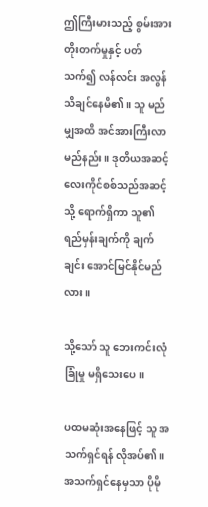ဤကြီးမားသည့် စွမ်းအား တိုးတက်မှုနှင့် ပတ်သက်၍ လန်လင်း အလွန် သိချင်နေမိ၏။ သူ မည်မျှအထိ အင်အားကြီးလာမည်နည်း။ ဒုတိယအဆင့် လေးကိုင်စစ်သည်အဆင့်သို့ ရောက်ရှိကာ သူ၏ ရည်မှန်းချက်ကို ချက်ချင်း အောင်မြင်နိုင်မည်လား။

သို့သော် သူ ဘေးကင်းလုံခြုံမှု မရှိသေးပေ။

ပထမဆုံးအနေဖြင့် သူ အသက်ရှင်ရန် လိုအပ်၏။ အသက်ရှင်နေမှသာ ပိုမို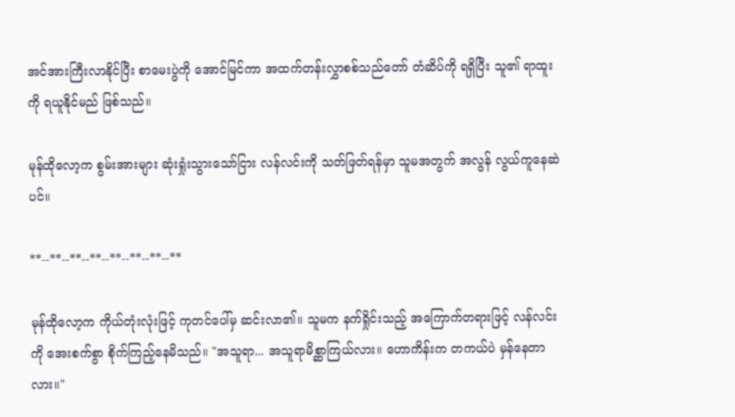အင်အားကြီးလာနိုင်ပြီး စာမေးပွဲကို အောင်မြင်ကာ အထက်တန်းလွှာစစ်သည်တော် တံဆိပ်ကို ရရှိပြီး သူ၏ ရာထူးကို ရယူနိုင်မည် ဖြစ်သည်။

မုန်ထိုလော့က စွမ်းအားများ ဆုံးရှုံးသွားသော်ငြား လန်လင်းကို သတ်ဖြတ်ရန်မှာ သူမအတွက် အလွန် လွယ်ကူနေဆဲပင်။

**--**--**--**--**--**--**--**

မုန်ထိုလော့က ကိုယ်တုံးလုံးဖြင့် ကုတင်ပေါ်မှ ဆင်းလာ၏။ သူမက နက်ရှိုင်းသည့် အကြောက်တရားဖြင့် လန်လင်းကို အေးစက်စွာ စိုက်ကြည့်နေမိသည်။ "အသူရာ... အသူရာမိစ္ဆာကြယ်လား။ ဟောကိန်းက တကယ်ပဲ မှန်နေတာလား။"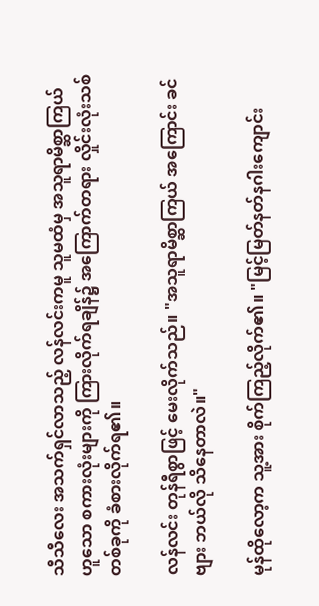သီသီလေး အသက်ရှင်လာသည့် လန်လင်းကမူ သူမထံမှ အသူရာမိစ္ဆာကြယ်ဟူသော စကားလုံးများကို ကြားလိုက်ရချိန်၌ အကြောက်တရား လှိုင်းလုံးသစ်တစ်ခုကို ခံစားလိုက်ရ၏။

လန်လင်း တုန်ရီစွာဖြင့် မေးလိုက်သည်။ "အသူရာမိစ္ဆာကြယ် အကြောင်း ခင်ဗျား ဘယ်လို သိနေတာလဲ။"

မုန်ထိုလော့က သူ့အား စိုက်ကြည့်လိုက်၏။ "မြင့်မြတ်နတ်နဂါးကျောင်း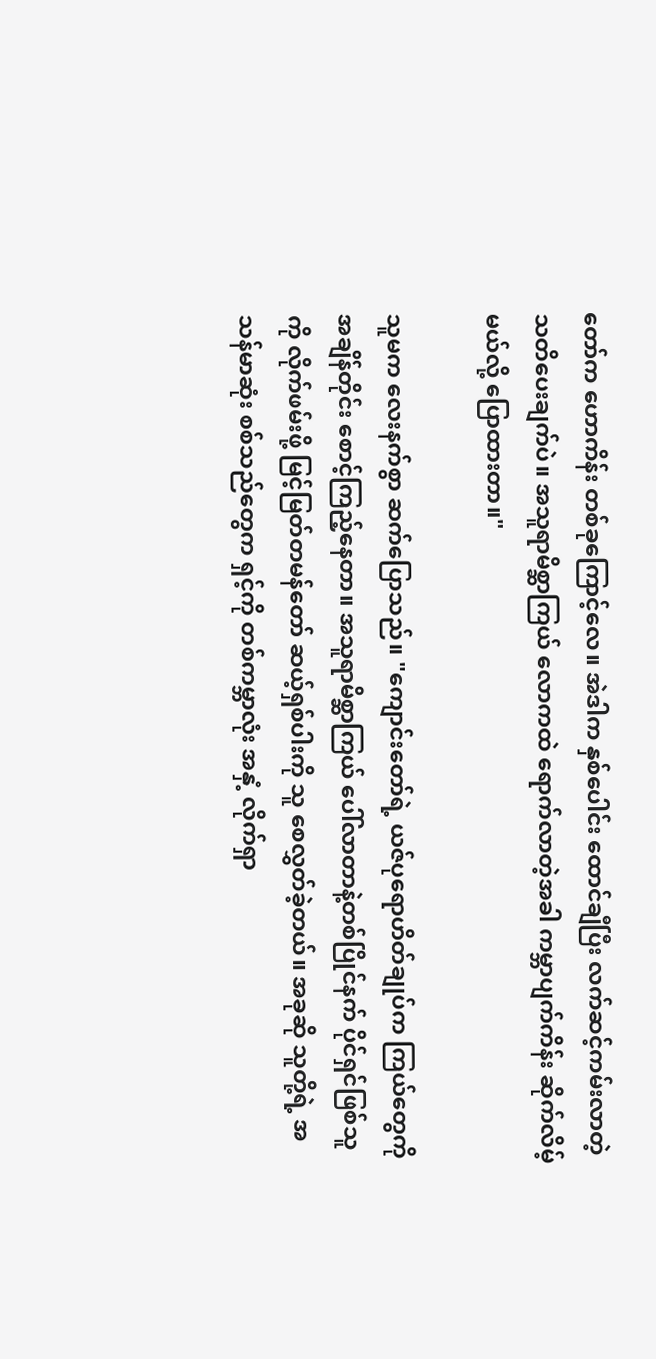တော်က ဟောကိန်း တစ်ခုကြောင့်လေ။ အဲဒါက နှစ်ပေါင်း ထောင်ချီပြီး လက်ဆင့်ကမ်းလာတဲ့ သတိပေးချက်ပဲ။ အသူရာမိစ္ဆာကြယ် လောကထဲ ရောက်လာတဲ့အခါ ကမ္ဘာပျက်ကိန်း ဆိုက်လိမ့်မယ်လို့ ပြောထားတာ။"

သူမက လေးနက်စွာ ဆက်ပြောသည်။ "ကျောင်းတော်ရဲ့ ယဇ်ပုရောဟိတ်ချုပ်က ကြယ်တွေကို အချိန်တိုင်း စောင့်ကြည့်နေတာ။ အသူရာမိစ္ဆာကြယ် ပေါ်လာတာနဲ့တစ်ပြိုင်နက် ပိုင်ရှင်ဖြစ်သူကို လိုက်ဖမ်းဖို့ မြင့်မြတ်တမန်တော် ဆယ့်ရှစ်ပါးကို သူ စေလွှတ်ခဲ့တယ်။ အခုဆို သူတို့ရဲ့ အသန်မာဆုံး စစ်သည်တွေက ရှင့်ကို တစ်ကမ္ဘာလုံး အနှံ့ လိုက်ရှာ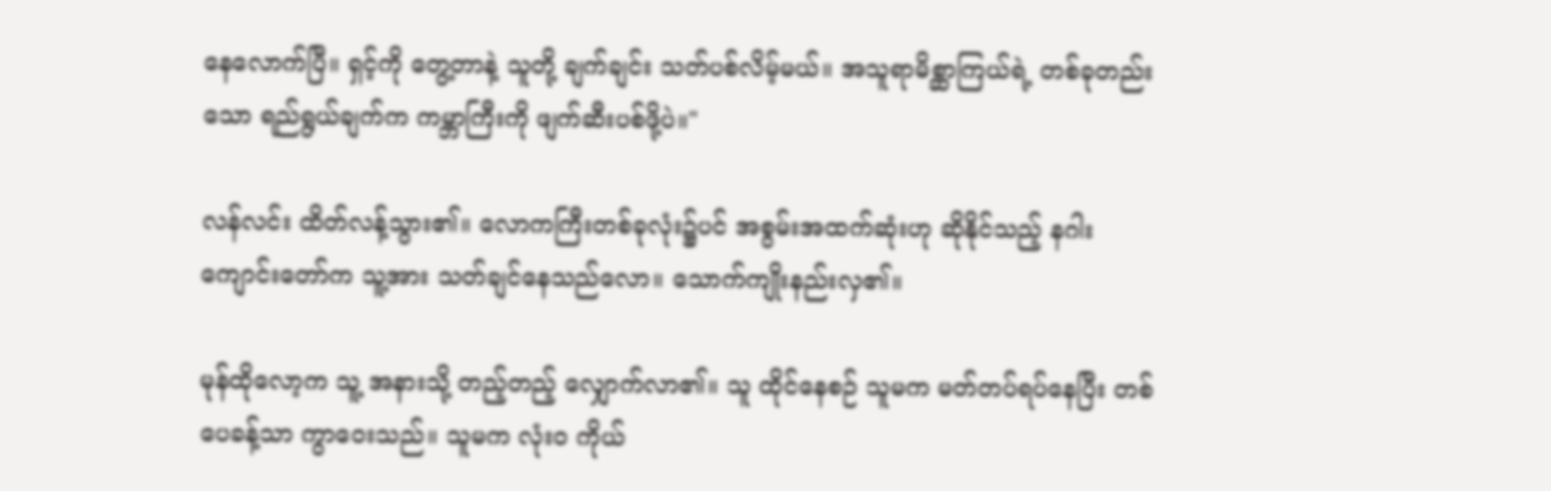နေလောက်ပြီ။ ရှင့်ကို တွေ့တာနဲ့ သူတို့ ချက်ချင်း သတ်ပစ်လိမ့်မယ်။ အသူရာမိစ္ဆာကြယ်ရဲ့ တစ်ခုတည်းသော ရည်ရွယ်ချက်က ကမ္ဘာကြီးကို ဖျက်ဆီးပစ်ဖို့ပဲ။"

လန်လင်း ထိတ်လန့်သွား၏။ လောကကြီးတစ်ခုလုံး၌ပင် အစွမ်းအထက်ဆုံးဟု ဆိုနိုင်သည့် နဂါးကျောင်းတော်က သူ့အား သတ်ချင်နေသည်လော။ သောက်ကျိုးနည်းလှ၏။

မုန်ထိုလော့က သူ့ အနားသို့ တည့်တည့် လျှောက်လာ၏။ သူ ထိုင်နေစဉ် သူမက မတ်တပ်ရပ်နေပြီး တစ်ပေခန့်သာ ကွာဝေးသည်။ သူမက လုံးဝ ကိုယ်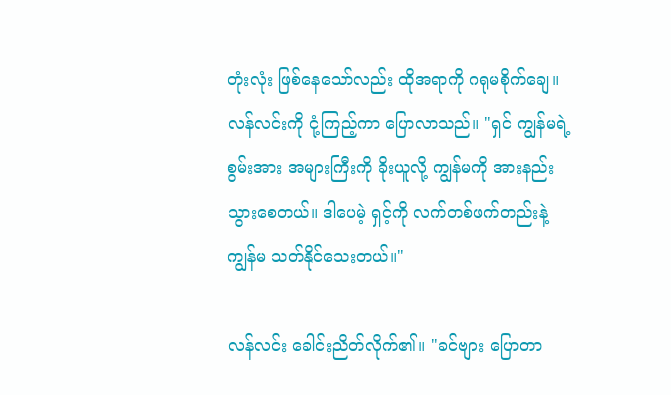တုံးလုံး ဖြစ်နေသော်လည်း ထိုအရာကို ဂရုမစိုက်ချေ။ လန်လင်းကို ငုံ့ကြည့်ကာ ပြောလာသည်။ "ရှင် ကျွန်မရဲ့ စွမ်းအား အများကြီးကို ခိုးယူလို့ ကျွန်မကို အားနည်းသွားစေတယ်။ ဒါပေမဲ့ ရှင့်ကို လက်တစ်ဖက်တည်းနဲ့ ကျွန်မ သတ်နိုင်သေးတယ်။"

လန်လင်း ခေါင်းညိတ်လိုက်၏။ "ခင်ဗျား ပြောတာ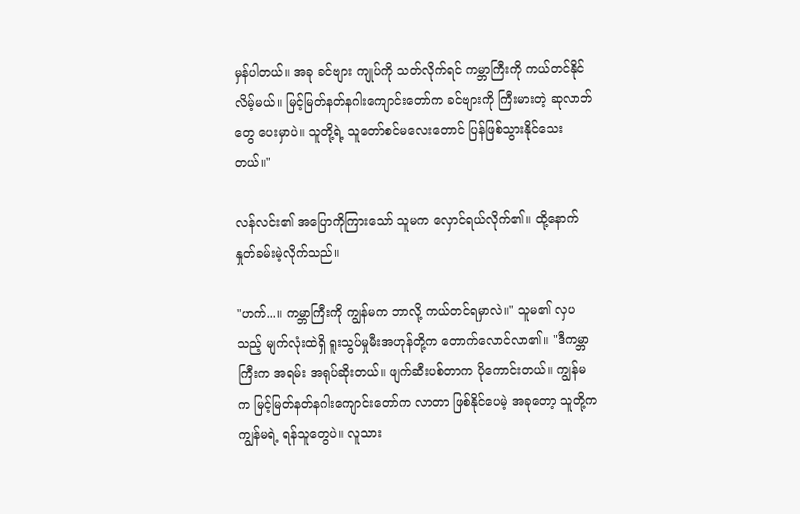မှန်ပါတယ်။ အခု ခင်ဗျား ကျုပ်ကို သတ်လိုက်ရင် ကမ္ဘာကြီးကို ကယ်တင်နိုင်လိမ့်မယ်။ မြင့်မြတ်နတ်နဂါးကျောင်းတော်က ခင်ဗျားကို ကြီးမားတဲ့ ဆုလာဘ်တွေ ပေးမှာပဲ။ သူတို့ရဲ့ သူတော်စင်မလေးတောင် ပြန်ဖြစ်သွားနိုင်သေးတယ်။"

လန်လင်း၏ အပြောကိုကြားသော် သူမက လှောင်ရယ်လိုက်၏။ ထို့နောက် နှုတ်ခမ်းမဲ့လိုက်သည်။

"ဟက်...။ ကမ္ဘာကြီးကို ကျွန်မက ဘာလို့ ကယ်တင်ရမှာလဲ။" သူမ၏ လှပသည့် မျက်လုံးထဲရှိ ရူးသွပ်မှုမီးအဟုန်တို့က တောက်လောင်လာ၏။ "ဒီကမ္ဘာကြီးက အရမ်း အရုပ်ဆိုးတယ်။ ဖျက်ဆီးပစ်တာက ပိုကောင်းတယ်။ ကျွန်မက မြင့်မြတ်နတ်နဂါးကျောင်းတော်က လာတာ ဖြစ်နိုင်ပေမဲ့ အခုတော့ သူတို့က ကျွန်မရဲ့ ရန်သူတွေပဲ။ လူသား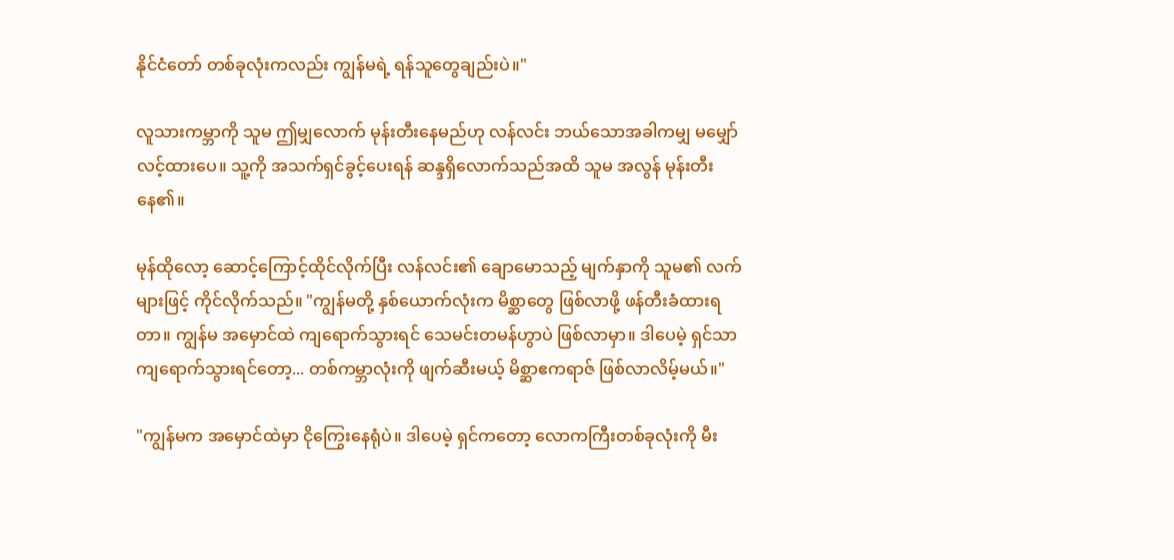နိုင်ငံတော် တစ်ခုလုံးကလည်း ကျွန်မရဲ့ ရန်သူတွေချည်းပဲ။"

လူသားကမ္ဘာကို သူမ ဤမျှလောက် မုန်းတီးနေမည်ဟု လန်လင်း ဘယ်သောအခါကမျှ မမျှော်လင့်ထားပေ။ သူ့ကို အသက်ရှင်ခွင့်ပေးရန် ဆန္ဒရှိလောက်သည်အထိ သူမ အလွန် မုန်းတီးနေ၏။

မုန်ထိုလော့ ဆောင့်ကြောင့်ထိုင်လိုက်ပြီး လန်လင်း၏ ချောမောသည့် မျက်နှာကို သူမ၏ လက်များဖြင့် ကိုင်လိုက်သည်။ "ကျွန်မတို့ နှစ်ယောက်လုံးက မိစ္ဆာတွေ ဖြစ်လာဖို့ ဖန်တီးခံထားရတာ။ ကျွန်မ အမှောင်ထဲ ကျရောက်သွားရင် သေမင်းတမန်ဟွာပဲ ဖြစ်လာမှာ။ ဒါပေမဲ့ ရှင်သာ ကျရောက်သွားရင်တော့... တစ်ကမ္ဘာလုံးကို ဖျက်ဆီးမယ့် မိစ္ဆာဧကရာဇ် ဖြစ်လာလိမ့်မယ်။"

"ကျွန်မက အမှောင်ထဲမှာ ငိုကြွေးနေရုံပဲ။ ဒါပေမဲ့ ရှင်ကတော့ လောကကြီးတစ်ခုလုံးကို မီး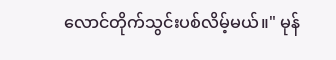လောင်တိုက်သွင်းပစ်လိမ့်မယ်။" မုန်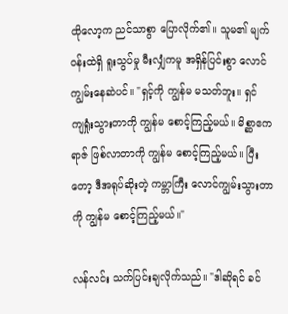ထိုလော့က ညင်သာစွာ ပြောလိုက်၏။ သူမ၏ မျက်ဝန်းထဲရှိ ရူးသွပ်မှု မီးလျှံကမူ အရှိန်ပြင်းစွာ လောင်ကျွမ်းနေဆဲပင်။ "ရှင့်ကို ကျွန်မ မသတ်ဘူး။ ရှင် ကျရှုံးသွားတာကို ကျွန်မ စောင့်ကြည့်မယ်။ မိစ္ဆာဧကရာဇ် ဖြစ်လာတာကို ကျွန်မ စောင့်ကြည့်မယ်။ ပြီးတော့ ဒီအရုပ်ဆိုးတဲ့ ကမ္ဘာကြီး လောင်ကျွမ်းသွားတာကို ကျွန်မ စောင့်ကြည့်မယ်။"

လန်လင်း သက်ပြင်းချလိုက်သည်။ "ဒါဆိုရင် ခင်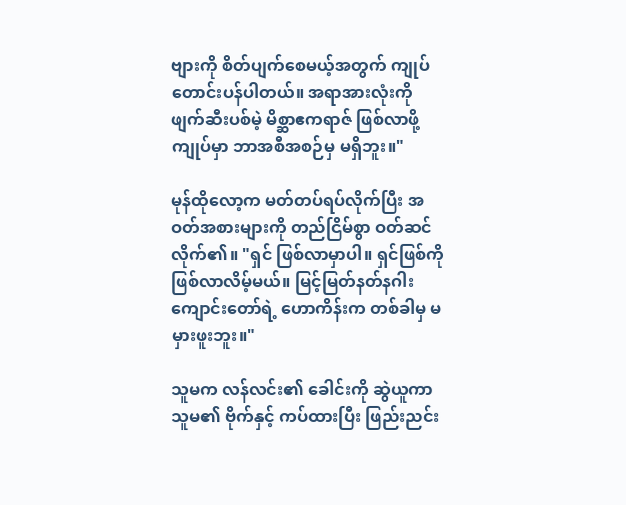ဗျားကို စိတ်ပျက်စေမယ့်အတွက် ကျုပ် တောင်းပန်ပါတယ်။ အရာအားလုံးကို ဖျက်ဆီးပစ်မဲ့ မိစ္ဆာဧကရာဇ် ဖြစ်လာဖို့ ကျုပ်မှာ ဘာအစီအစဉ်မှ မရှိဘူး။"

မုန်ထိုလော့က မတ်တပ်ရပ်လိုက်ပြီး အဝတ်အစားများကို တည်ငြိမ်စွာ ဝတ်ဆင်လိုက်၏။ "ရှင် ဖြစ်လာမှာပါ။ ရှင်ဖြစ်ကို ဖြစ်လာလိမ့်မယ်။ မြင့်မြတ်နတ်နဂါးကျောင်းတော်ရဲ့ ဟောကိန်းက တစ်ခါမှ မမှားဖူးဘူး။"

သူမက လန်လင်း၏ ခေါင်းကို ဆွဲယူကာ သူမ၏ ဗိုက်နှင့် ကပ်ထားပြီး ဖြည်းညင်း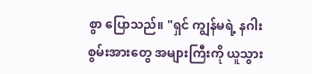စွာ ပြောသည်။ "ရှင် ကျွန်မရဲ့ နဂါးစွမ်းအားတွေ အများကြီးကို ယူသွား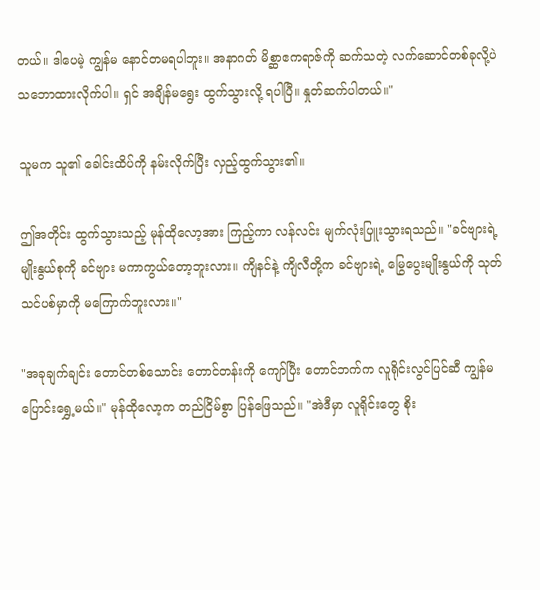တယ်။ ဒါပေမဲ့ ကျွန်မ နောင်တမရပါဘူး။ အနာဂတ် မိစ္ဆာဧကရာဇ်ကို ဆက်သတဲ့ လက်ဆောင်တစ်ခုလို့ပဲ သဘောထားလိုက်ပါ။ ရှင် အချိန်မရွေး ထွက်သွားလို့ ရပါပြီ။ နှုတ်ဆက်ပါတယ်။"

သူမက သူ၏ ခေါင်းထိပ်ကို နမ်းလိုက်ပြီး လှည့်ထွက်သွား၏။

ဤအတိုင်း ထွက်သွားသည့် မုန်ထိုလော့အား ကြည့်ကာ လန်လင်း မျက်လုံးပြူးသွားရသည်။ "ခင်ဗျားရဲ့ မျိုးနွယ်စုကို ခင်ဗျား မကာကွယ်တော့ဘူးလား။ ကျိနင်နဲ့ ကျိလီတို့က ခင်ဗျားရဲ့ မြွေပွေးမျိုးနွယ်ကို သုတ်သင်ပစ်မှာကို မကြောက်ဘူးလား။"

"အခုချက်ချင်း တောင်တစ်သောင်း တောင်တန်းကို ကျော်ပြီး တောင်ဘက်က လူရိုင်းလွင်ပြင်ဆီ ကျွန်မ ပြောင်းရွှေ့မယ်။" မုန်ထိုလော့က တည်ငြိမ်စွာ ပြန်ဖြေသည်။ "အဲဒီမှာ လူရိုင်းတွေ စိုး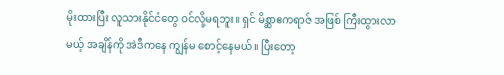မိုးထားပြီး လူသားနိုင်ငံတွေ ဝင်လို့မရဘူး။ ရှင် မိစ္ဆာဧကရာဇ် အဖြစ် ကြီးထွားလာမယ့် အချိန်ကို အဲဒီကနေ ကျွန်မ စောင့်နေမယ်။ ပြီးတော့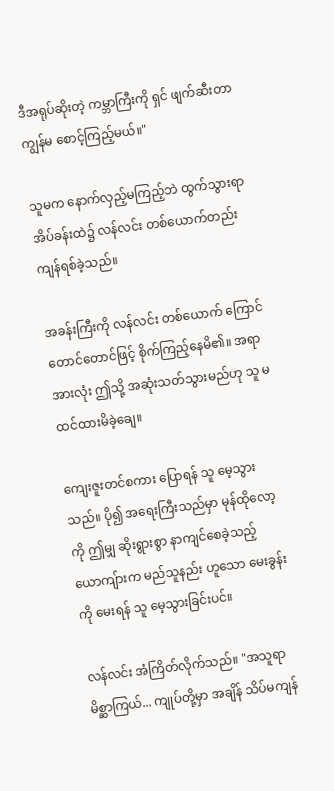ဒီအရုပ်ဆိုးတဲ့ ကမ္ဘာကြီးကို ရှင် ဖျက်ဆီးတာ ကျွန်မ စောင့်ကြည့်မယ်။"

သူမက နောက်လှည့်မကြည့်ဘဲ ထွက်သွားရာ အိပ်ခန်းထဲ၌ လန်လင်း တစ်ယောက်တည်း ကျန်ရစ်ခဲ့သည်။

အခန်းကြီးကို လန်လင်း တစ်ယောက် ကြောင်တောင်တောင်ဖြင့် စိုက်ကြည့်နေမိ၏။ အရာအားလုံး ဤသို့ အဆုံးသတ်သွားမည်ဟု သူ မထင်ထားမိခဲ့ချေ။

ကျေးဇူးတင်စကား ပြောရန် သူ မေ့သွားသည်။ ပို၍ အရေးကြီးသည်မှာ မုန်ထိုလော့ကို ဤမျှ ဆိုးရွားစွာ နာကျင်စေခဲ့သည့် ယောကျ်ားက မည်သူနည်း ဟူသော မေးခွန်းကို မေးရန် သူ မေ့သွားခြင်းပင်။

လန်လင်း အံကြိတ်လိုက်သည်။ "အသူရာမိစ္ဆာကြယ်... ကျုပ်တို့မှာ အချိန် သိပ်မကျန်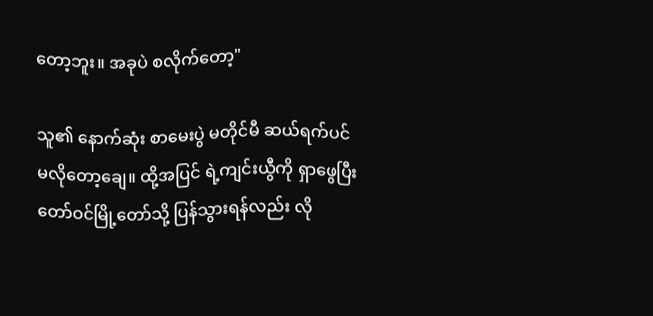တော့ဘူး။ အခုပဲ စလိုက်တော့"

သူ၏ နောက်ဆုံး စာမေးပွဲ မတိုင်မီ ဆယ်ရက်ပင် မလိုတော့ချေ။ ထို့အပြင် ရဲ့ကျင်းယွီကို ရှာဖွေပြီး တော်ဝင်မြို့တော်သို့ ပြန်သွားရန်လည်း လို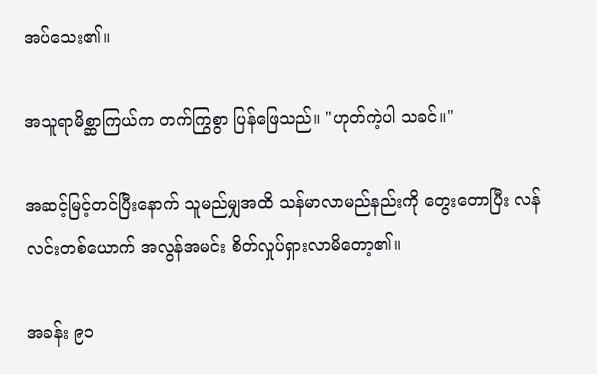အပ်သေး၏။

အသူရာမိစ္ဆာကြယ်က တက်ကြွစွာ ပြန်ဖြေသည်။ "ဟုတ်ကဲ့ပါ သခင်။"

အဆင့်မြင့်တင်ပြီးနောက် သူမည်မျှအထိ သန်မာလာမည်နည်းကို တွေးတောပြီး လန်လင်းတစ်ယောက် အလွန်အမင်း စိတ်လှုပ်ရှားလာမိတော့၏။

အခန်း ၉၁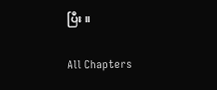ပြီး။

All Chapters